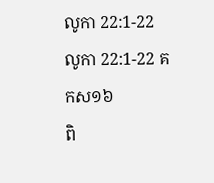លូកា 22:1-22
លូកា 22:1-22 គកស១៦
ពិ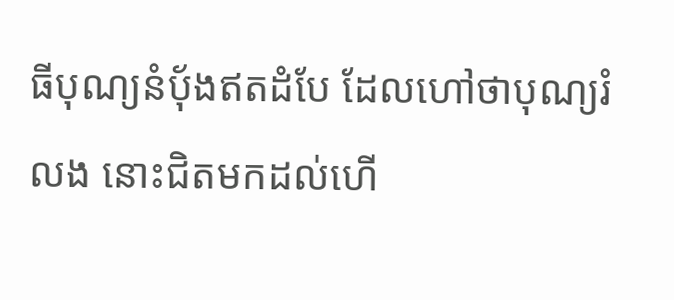ធីបុណ្យនំបុ័ងឥតដំបែ ដែលហៅថាបុណ្យរំលង នោះជិតមកដល់ហើ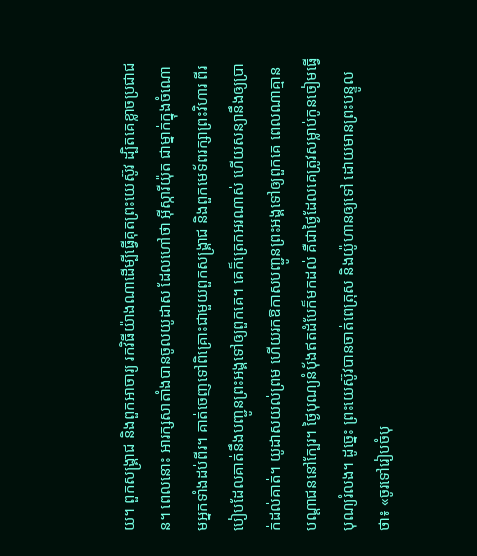យ។ ពួកសង្គ្រាជ និងពួកអាចារ្យ រកវិធីយ៉ាងណាដើម្បីធ្វើគុតព្រះយេស៊ូវ ដ្បិតគេខ្លាចប្រជាជន។ ពេលនោះ អារក្សសាតាំងបានចូលយូដាស ដែលហៅថា អ៊ីស្ការីយ៉ុត ជាម្នាក់ក្នុងចំណោមអ្នកទាំងដប់ពីរ។ គាត់ចេញទៅពិគ្រោះជាមួយពួកសង្គ្រាជ និងពួកមេទ័ពរក្សាព្រះវិហារ ពីរបៀបដែលគាត់នឹងបញ្ជូនព្រះអង្គទៅឲ្យពួកគេ។ គេក៏ត្រេកអរណាស់ ហើយសន្យានឹងឲ្យប្រាក់ដល់គាត់។ យូដាសយល់ព្រម ហើយរកឱកាសបញ្ជូនព្រះអង្គទៅឲ្យពួកគេ ពេលណាគ្មានបណ្តាជននៅក្បែរ។ ថ្ងៃបុណ្យនំបុ័ងឥតដំបែក៏មកដល់ គឺជាថ្ងៃដែលគេត្រូវសម្លាប់កូនចៀមធ្វើបុណ្យរំលង។ ដូច្នេះ ព្រះយេស៊ូវបានចាត់ពេត្រុស និងយ៉ូហានឲ្យទៅ ដោយមានព្រះបន្ទូលថា៖ «ចូរទៅរៀបចំបុ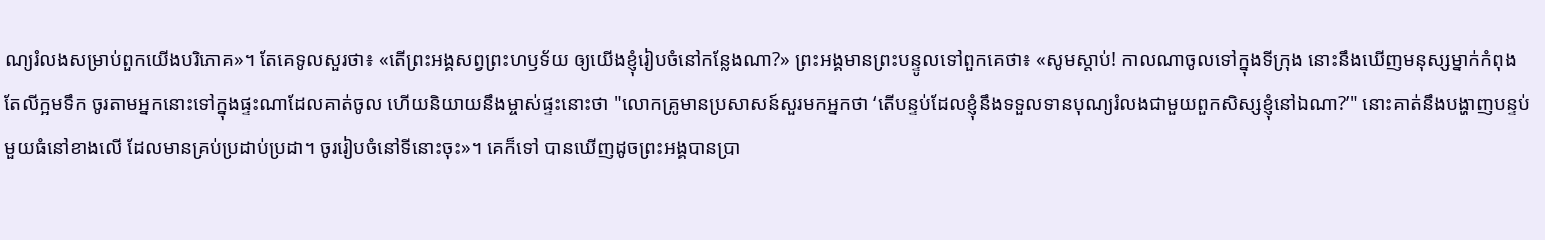ណ្យរំលងសម្រាប់ពួកយើងបរិភោគ»។ តែគេទូលសួរថា៖ «តើព្រះអង្គសព្វព្រះហឫទ័យ ឲ្យយើងខ្ញុំរៀបចំនៅកន្លែងណា?» ព្រះអង្គមានព្រះបន្ទូលទៅពួកគេថា៖ «សូមស្តាប់! កាលណាចូលទៅក្នុងទីក្រុង នោះនឹងឃើញមនុស្សម្នាក់កំពុងតែលីក្អមទឹក ចូរតាមអ្នកនោះទៅក្នុងផ្ទះណាដែលគាត់ចូល ហើយនិយាយនឹងម្ចាស់ផ្ទះនោះថា "លោកគ្រូមានប្រសាសន៍សួរមកអ្នកថា ‘តើបន្ទប់ដែលខ្ញុំនឹងទទួលទានបុណ្យរំលងជាមួយពួកសិស្សខ្ញុំនៅឯណា?’" នោះគាត់នឹងបង្ហាញបន្ទប់មួយធំនៅខាងលើ ដែលមានគ្រប់ប្រដាប់ប្រដា។ ចូររៀបចំនៅទីនោះចុះ»។ គេក៏ទៅ បានឃើញដូចព្រះអង្គបានប្រា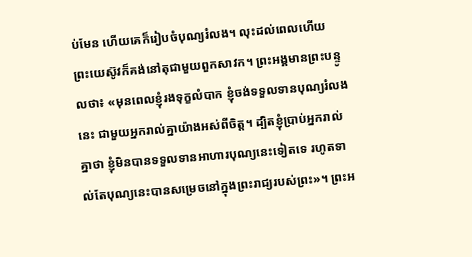ប់មែន ហើយគេក៏រៀបចំបុណ្យរំលង។ លុះដល់ពេលហើយ ព្រះយេស៊ូវក៏គង់នៅតុជាមួយពួកសាវក។ ព្រះអង្គមានព្រះបន្ទូលថា៖ «មុនពេលខ្ញុំរងទុក្ខលំបាក ខ្ញុំចង់ទទួលទានបុណ្យរំលងនេះ ជាមួយអ្នករាល់គ្នាយ៉ាងអស់ពីចិត្ត។ ដ្បិតខ្ញុំប្រាប់អ្នករាល់គ្នាថា ខ្ញុំមិនបានទទួលទានអាហារបុណ្យនេះទៀតទេ រហូតទាល់តែបុណ្យនេះបានសម្រេចនៅក្នុងព្រះរាជ្យរបស់ព្រះ»។ ព្រះអ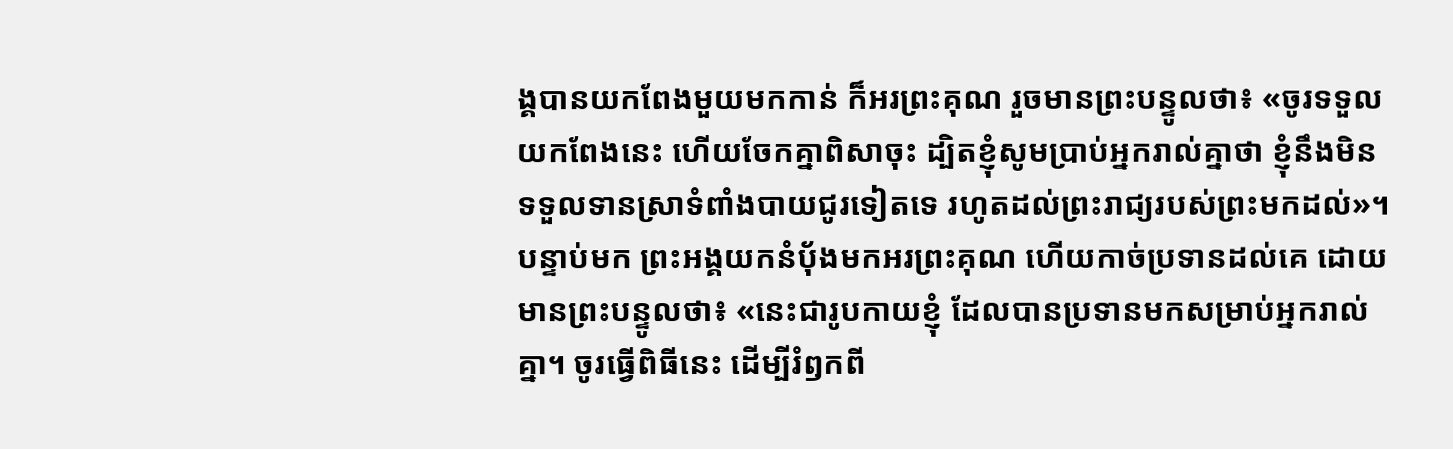ង្គបានយកពែងមួយមកកាន់ ក៏អរព្រះគុណ រួចមានព្រះបន្ទូលថា៖ «ចូរទទួលយកពែងនេះ ហើយចែកគ្នាពិសាចុះ ដ្បិតខ្ញុំសូមប្រាប់អ្នករាល់គ្នាថា ខ្ញុំនឹងមិនទទួលទានស្រាទំពាំងបាយជូរទៀតទេ រហូតដល់ព្រះរាជ្យរបស់ព្រះមកដល់»។ បន្ទាប់មក ព្រះអង្គយកនំបុ័ងមកអរព្រះគុណ ហើយកាច់ប្រទានដល់គេ ដោយមានព្រះបន្ទូលថា៖ «នេះជារូបកាយខ្ញុំ ដែលបានប្រទានមកសម្រាប់អ្នករាល់គ្នា។ ចូរធ្វើពិធីនេះ ដើម្បីរំឭកពី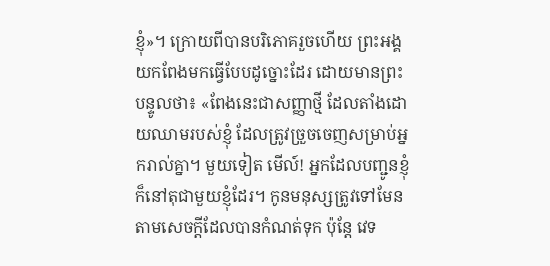ខ្ញុំ»។ ក្រោយពីបានបរិភោគរួចហើយ ព្រះអង្គយកពែងមកធ្វើបែបដូច្នោះដែរ ដោយមានព្រះបន្ទូលថា៖ «ពែងនេះជាសញ្ញាថ្មី ដែលតាំងដោយឈាមរបស់ខ្ញុំ ដែលត្រូវច្រួចចេញសម្រាប់អ្នករាល់គ្នា។ មួយទៀត មើល៍! អ្នកដែលបញ្ជូនខ្ញុំ ក៏នៅតុជាមួយខ្ញុំដែរ។ កូនមនុស្សត្រូវទៅមែន តាមសេចក្តីដែលបានកំណត់ទុក ប៉ុន្តែ វេទ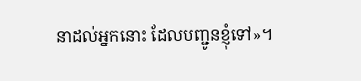នាដល់អ្នកនោះ ដែលបញ្ជូនខ្ញុំទៅ»។